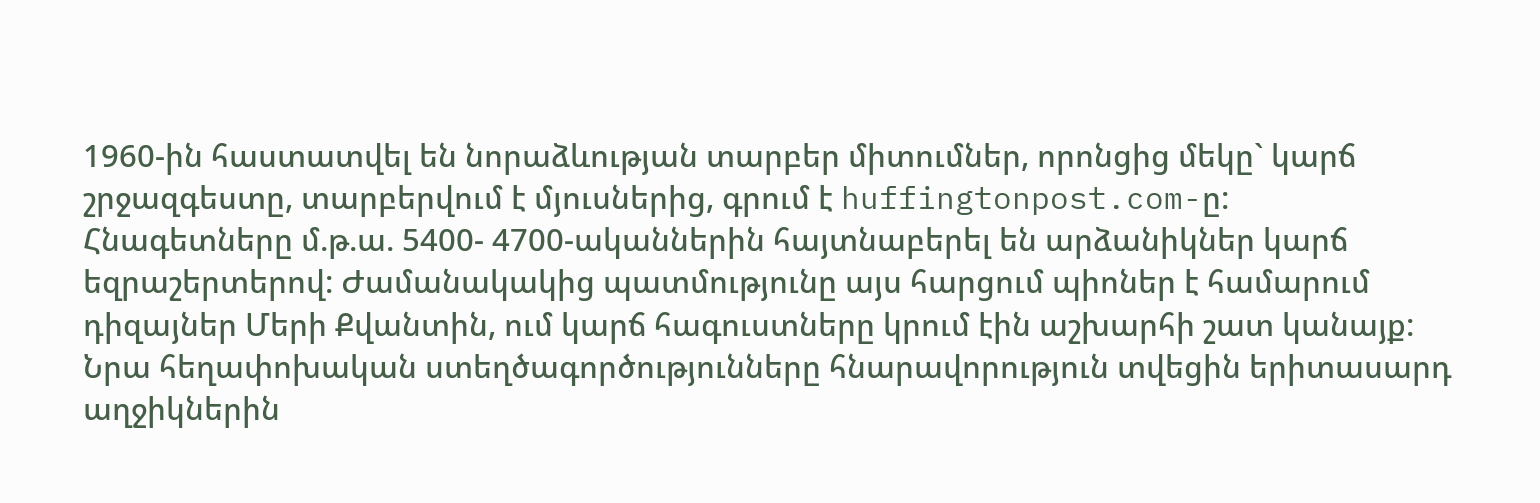1960-ին հաստատվել են նորաձևության տարբեր միտումներ, որոնցից մեկը` կարճ շրջազգեստը, տարբերվում է մյուսներից, գրում է huffingtonpost.com-ը:
Հնագետները մ.թ.ա. 5400- 4700-ականներին հայտնաբերել են արձանիկներ կարճ եզրաշերտերով: Ժամանակակից պատմությունը այս հարցում պիոներ է համարում դիզայներ Մերի Քվանտին, ում կարճ հագուստները կրում էին աշխարհի շատ կանայք:
Նրա հեղափոխական ստեղծագործությունները հնարավորություն տվեցին երիտասարդ աղջիկներին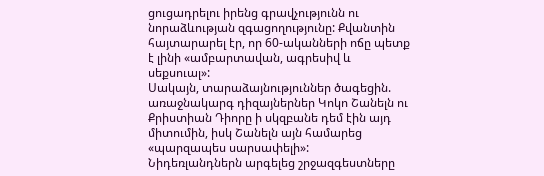ցուցադրելու իրենց գրավչությունն ու նորաձևության զգացողությունը: Քվանտին հայտարարել էր, որ 60-ականների ոճը պետք է լինի «ամբարտավան, ագրեսիվ և սեքսուալ»:
Սակայն, տարաձայնություններ ծագեցին. առաջնակարգ դիզայներներ Կոկո Շանելն ու Քրիստիան Դիորը ի սկզբանե դեմ էին այդ միտումին, իսկ Շանելն այն համարեց «պարզապես սարսափելի»:
Նիդեռլանդներն արգելեց շրջազգեստները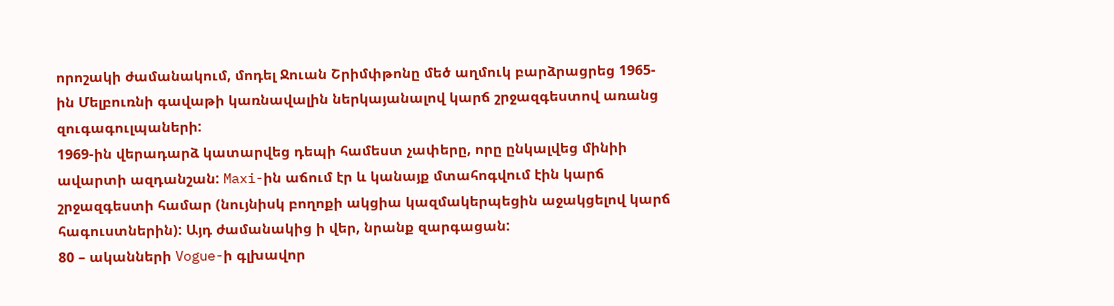որոշակի ժամանակում, մոդել Ջուան Շրիմփթոնը մեծ աղմուկ բարձրացրեց 1965-ին Մելբուռնի գավաթի կառնավալին ներկայանալով կարճ շրջազգեստով առանց զուգագուլպաների:
1969-ին վերադարձ կատարվեց դեպի համեստ չափերը, որը ընկալվեց մինիի ավարտի ազդանշան: Maxi-ին աճում էր և կանայք մտահոգվում էին կարճ շրջազգեստի համար (նույնիսկ բողոքի ակցիա կազմակերպեցին աջակցելով կարճ հագուստներին): Այդ ժամանակից ի վեր, նրանք զարգացան:
80 – ականների Vogue-ի գլխավոր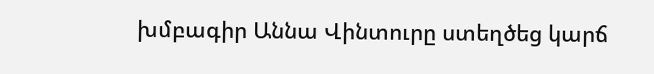խմբագիր Աննա Վինտուրը ստեղծեց կարճ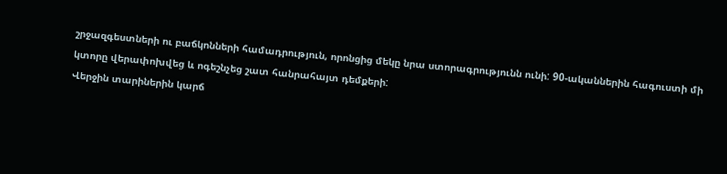շրջազգեստների ու բաճկոնների համադրություն, որոնցից մեկը նրա ստորագրությունն ունի: 90-ականներին հագուստի մի կտորը վերափոխվեց և ոգեշնչեց շատ հանրահայտ դեմքերի:
Վերջին տարիներին կարճ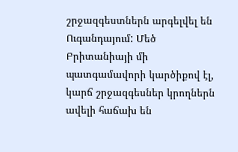շրջազգեստներն արգելվել են Ուգանդայում: Մեծ Բրիտանիայի մի պատգամավորի կարծիքով էլ, կարճ շրջազգեսներ կրողներն ավելի հաճախ են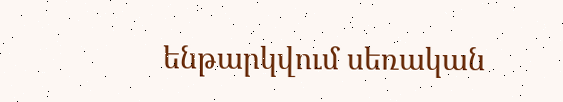ենթարկվում սեռական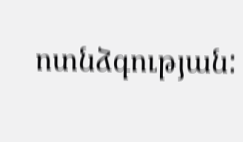ոտնձգության: